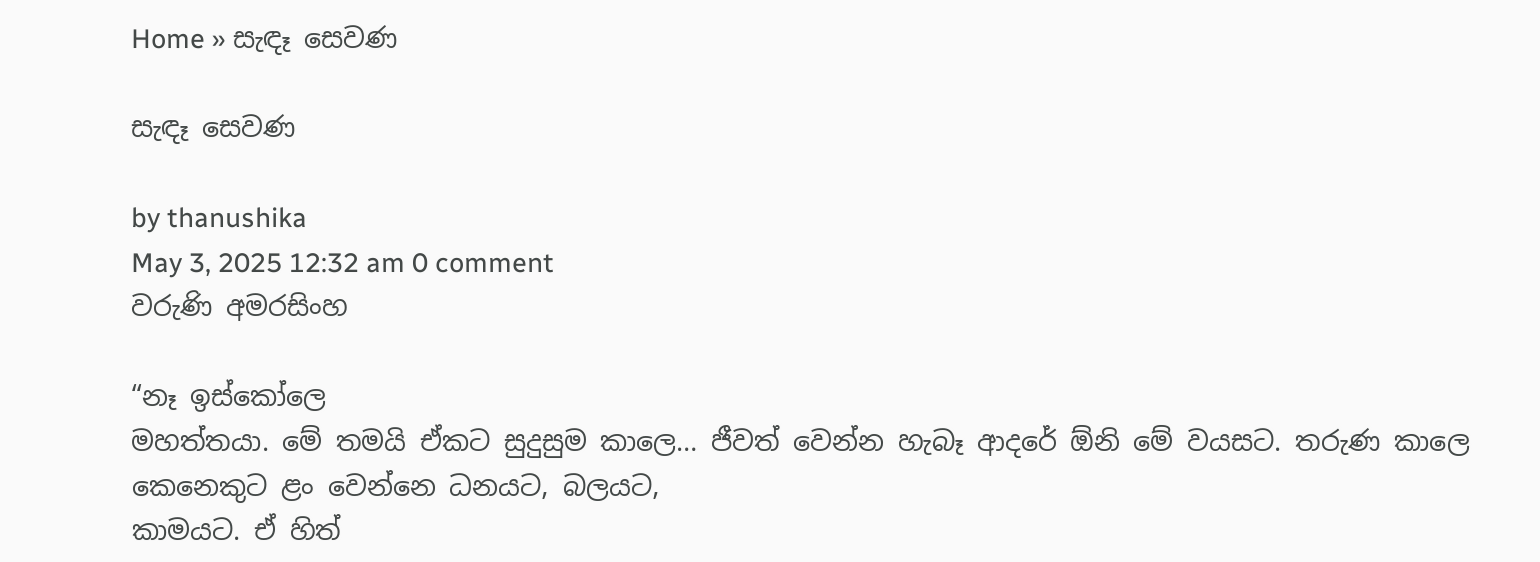Home » සැඳෑ සෙවණ

සැඳෑ සෙවණ

by thanushika
May 3, 2025 12:32 am 0 comment
වරුණි අමරසිංහ

“නෑ ඉස්කෝලෙ
මහත්තයා. මේ තමයි ඒකට සුදුසුම කාලෙ… ජීවත් වෙන්න හැබෑ ආදරේ ඕනි මේ වයසට. තරුණ කාලෙ
කෙනෙකුට ළං වෙන්නෙ ධනයට, බලයට,
කාමයට. ඒ හිත්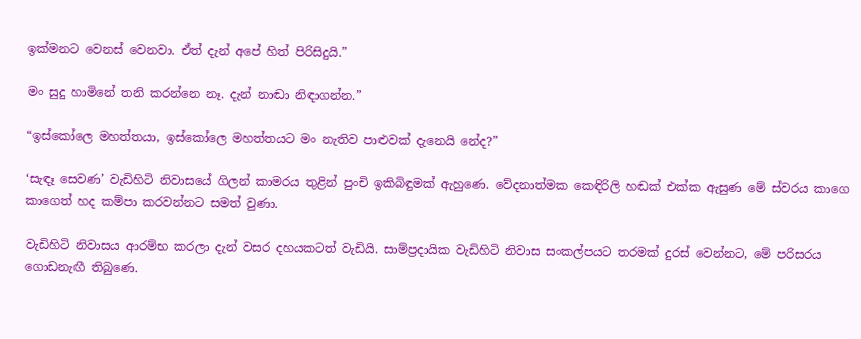ඉක්මනට වෙනස් වෙනවා. ඒත් දැන් අපේ හිත් පිරිසිදුයි.”

මං සුදු හාමිනේ තනි කරන්නෙ නෑ. දැන් නාඬා නිඳාගන්න.”

“ඉස්කෝලෙ මහත්තයා, ඉස්කෝලෙ මහත්තයට මං නැතිව පාළුවක් දැනෙයි නේද?”

‘සැඳෑ සෙවණ’ වැඩිහිටි නිවාසයේ ගිලන් කාමරය තුළින් පුංචි ඉකිබිඳුමක් ඇහුණෙ. වේදනාත්මක කෙඳිරිලි හඬක් එක්ක ඇසුණ මේ ස්වරය කාගෙ කාගෙත් හද කම්පා කරවන්නට සමත් වුණා.

වැඩිහිටි නිවාසය ආරම්භ කරලා දැන් වසර දහයකටත් වැඩියි. සාම්ප්‍රදායික වැඩිහිටි නිවාස සංකල්පයට තරමක් දුරස් වෙන්නට, මේ පරිසරය ගොඩනැඟී තිබුණෙ.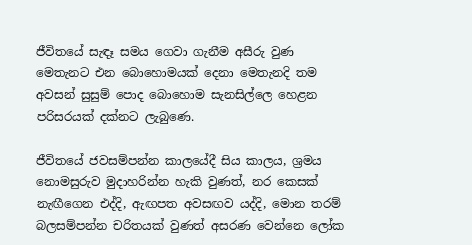ජීවිතයේ සැඳෑ සමය ගෙවා ගැනීම අසීරු වුණ මෙතැනට එන බොහොමයක් දෙනා මෙතැනදි තම අවසන් සුසුම් පොද බොහොම සැනසිල්ලෙ හෙළන පරිසරයක් දක්නට ලැබුණෙ.

ජීවිතයේ ජවසම්පන්න කාලයේදී සිය කාලය, ශ්‍රමය නොමසුරුව මුදාහරින්න හැකි වුණත්, නර කෙසක් නැඟීගෙන එද්දි, ඇඟපත අවසඟව යද්දි, මොන තරම් බලසම්පන්න චරිතයක් වුණත් අසරණ වෙන්නෙ ලෝක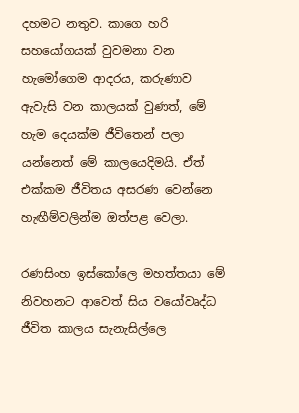දහමට නතුව. කාගෙ හරි සහයෝගයක් වුවමනා වන හැමෝගෙම ආදරය, කරුණාව ඇවැසි වන කාලයක් වුණත්, මේ හැම දෙයක්ම ජීවිතෙන් පලා යන්නෙත් මේ කාලයෙදිමයි. ඒත් එක්කම ජීවිතය අසරණ වෙන්නෙ හැඟීම්වලින්ම ඔත්පළ වෙලා.

රණසිංහ ඉස්කෝලෙ මහත්තයා මේ නිවහනට ආවෙත් සිය වයෝවෘද්ධ ජීවිත කාලය සැනැසිල්ලෙ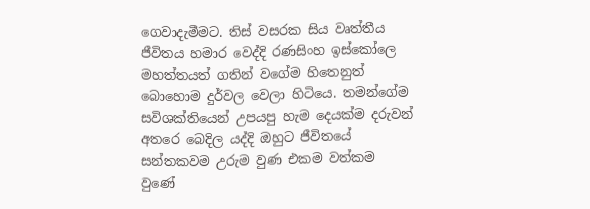ගෙවාදැමීමට. තිස් වසරක සිය වෘත්තීය ජීවිතය හමාර වෙද්දි රණසිංහ ඉස්කෝලෙ මහත්තයත් ගතින් වගේම හිතෙනුත් බොහොම දුර්වල වෙලා හිටියෙ. තමන්ගේම සවිශක්තියෙන් උපයපු හැම දෙයක්ම දරුවන් අතරෙ බෙදිල යද්දි ඔහුට ජීවිතයේ සන්තකවම උරුම වුණ එකම වත්කම වුණේ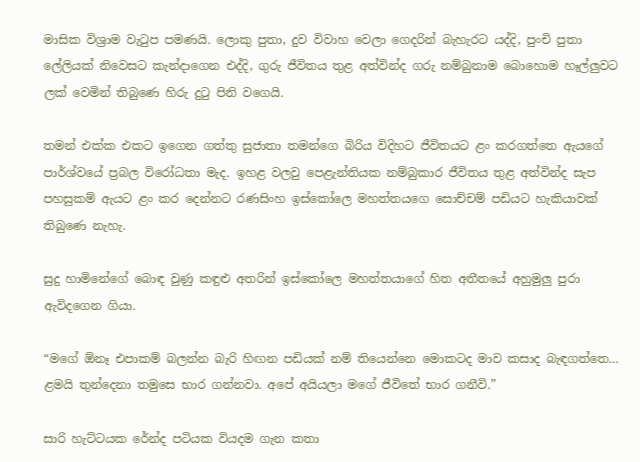මාසික විශ්‍රාම වැටුප පමණයි. ලොකු පුතා, දුව විවාහ වෙලා ගෙදරින් බැහැරට යද්දි, පුංචි පුතා ලේලියක් නිවෙසට කැන්දාගෙන එද්දි, ගුරු ජීවිතය තුළ අත්වින්ද ගරු නම්බුනාම බොහොම හෑල්ලුවට ලක් වෙමින් තිබුණෙ හිරු දුටු පිනි වගෙයි.

තමන් එක්ක එකට ඉගෙන ගත්තු සුජාතා තමන්ගෙ බිරිය විදිහට ජීවිතයට ළං කරගත්තෙ ඇයගේ පාර්ශ්වයේ ප්‍රබල විරෝධතා මැද. ඉහළ වලවු පෙළැන්තියක නම්බුකාර ජීවිතය තුළ අත්වින්ද සැප පහසුකම් ඇයට ළං කර දෙන්නට රණසිංහ ඉස්කෝලෙ මහත්තයගෙ සොච්චම් පඩියට හැකියාවක් තිබුණෙ නැහැ.

සුදු හාමිනේගේ බොඳ වුණු කඳුළු අතරින් ඉස්කෝලෙ මහත්තයාගේ හිත අතීතයේ අහුමුලු පුරා ඇවිදගෙන ගියා.

“මගේ ඕනෑ එපාකම් බලන්න බැරි හිඟන පඩියක් නම් තියෙන්නෙ මොකටද මාව කසාද බැඳගත්තෙ… ළමයි තුන්දෙනා තමුසෙ භාර ගන්නවා. අපේ අයියලා මගේ ජීවිතේ භාර ගනීවි.”

සාරි හැට්ටයක රේන්ද පටියක වියදම ගැන කතා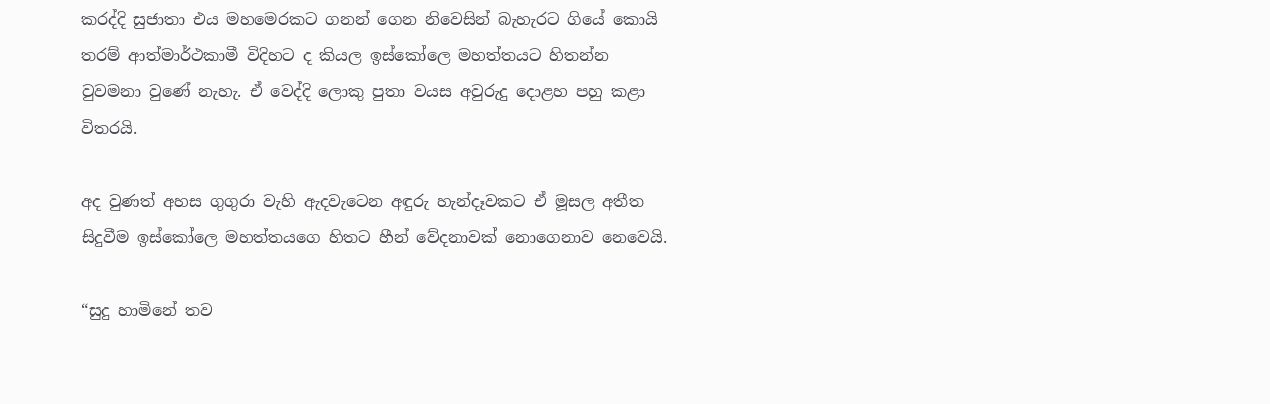කරද්දි සුජාතා එය මහමෙරකට ගනන් ගෙන නිවෙසින් බැහැරට ගියේ කොයි තරම් ආත්මාර්ථකාමී විදිහට ද කියල ඉස්කෝලෙ මහත්තයට හිතන්න වුවමනා වුණේ නැහැ. ඒ වෙද්දි ලොකු පුතා වයස අවුරුදු දොළහ පහු කළා විතරයි.

අද වුණත් අහස ගුගුරා වැහි ඇදවැටෙන අඳුරු හැන්දෑවකට ඒ මූසල අතීත සිදුවීම ඉස්කෝලෙ මහත්තයගෙ හිතට හීන් වේදනාවක් නොගෙනාව නෙවෙයි.

“සුදු හාමිනේ තව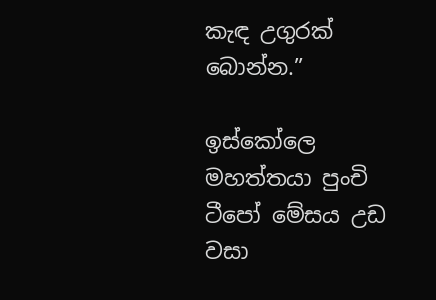කැඳ උගුරක් බොන්න.”

ඉස්කෝලෙ මහත්තයා පුංචි ටීපෝ මේසය උඩ වසා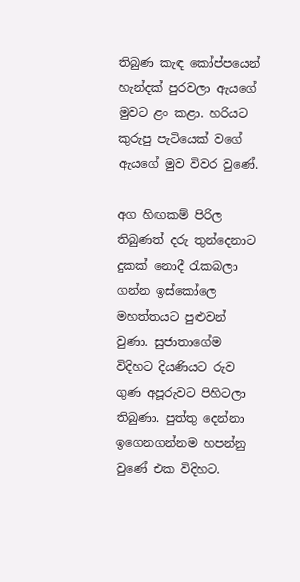තිබුණ කැඳ කෝප්පයෙන් හැන්දක් පුරවලා ඇයගේ මුවට ළං කළා. හරියට කුරුපු පැටියෙක් වගේ ඇයගේ මුව විවර වුණේ.

අග හිඟකම් පිරිල තිබුණත් දරු තුන්දෙනාට දුකක් නොදී රැකබලා ගන්න ඉස්කෝලෙ මහත්තයට පුළුවන් වුණා. සුජාතාගේම විදිහට දියණියට රුව ගුණ අපූරුවට පිහිටලා තිබුණා. පුත්තු දෙන්නා ඉගෙනගන්නම හපන්නු වුණේ එක විදිහට.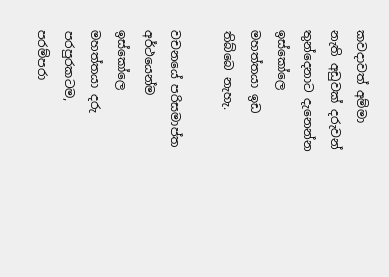කවදාවත් අම්මා නැති අඩුවක් දරුවන් තුන්දෙනාට දැනෙන්න ඉස්කෝලෙ මහත්තයා ඉඩ තිබ්බෙ නැහැ.

වචනයේ පරිසමාප්ත අර්ථයෙන්ම ඉස්කෝලෙ මහත්තයා දරු පරපුරකටම, පරම්පරා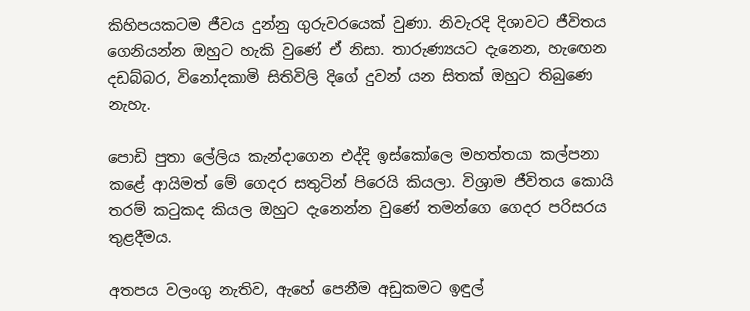කිහිපයකටම ජීවය දුන්නු ගුරුවරයෙක් වුණා. නිවැරදි දිශාවට ජීවිතය ගෙනියන්න ඔහුට හැකි වුණේ ඒ නිසා. තාරුණ්‍යයට දැනෙන, හැඟෙන දඩබ්බර, විනෝදකාමි සිතිවිලි දිගේ දුවන් යන සිතක් ඔහුට තිබුණෙ නැහැ.

පොඩි පුතා ලේලිය කැන්දාගෙන එද්දි ඉස්කෝලෙ මහත්තයා කල්පනා කළේ ආයිමත් මේ ගෙදර සතුටින් පිරෙයි කියලා. විශ්‍රාම ජීවිතය කොයි තරම් කටුකද කියල ඔහුට දැනෙන්න වුණේ තමන්ගෙ ගෙදර පරිසරය තුළදීමය.

අතපය වලංගු නැතිව, ඇහේ පෙනීම අඩුකමට ඉඳුල්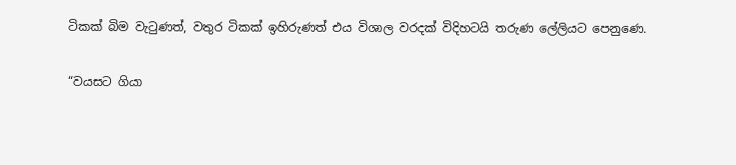ටිකක් බිම වැටුණත්, වතුර ටිකක් ඉහිරුණත් එය විශාල වරදක් විදිහටයි තරුණ ලේලියට පෙනුණෙ.

“වයසට ගියා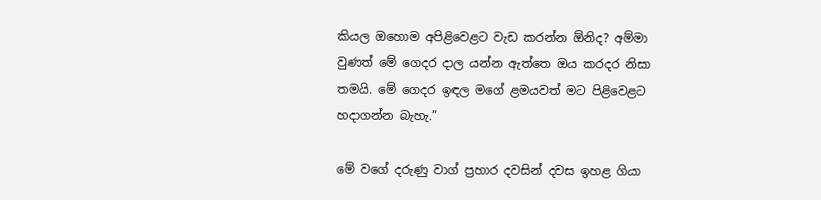කියල ඔහොම අපිළිවෙළට වැඩ කරන්න ඕනිද? අම්මා වුණත් මේ ගෙදර දාල යන්න ඇත්තෙ ඔය කරදර නිසා තමයි. මේ ගෙදර ඉඳල මගේ ළමයවත් මට පිළිවෙළට හදාගන්න බැහැ.”

මේ වගේ දරුණු වාග් ප්‍රහාර දවසින් දවස ඉහළ ගියා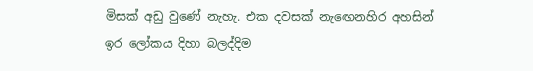මිසක් අඩු වුණේ නැහැ. එක දවසක් නැඟෙනහිර අහසින් ඉර ලෝකය දිහා බලද්දිම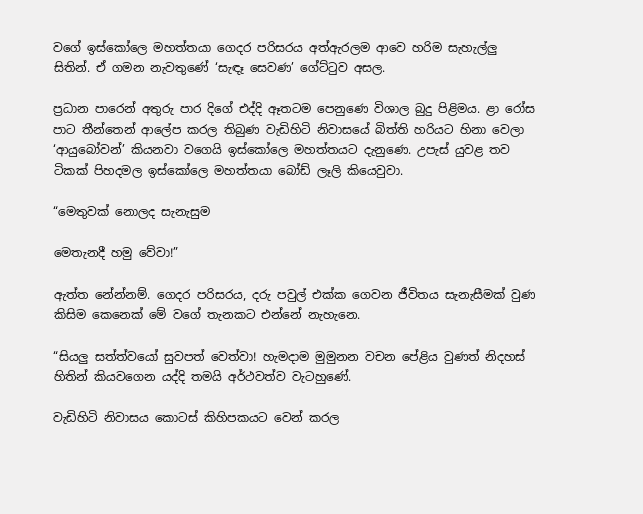වගේ ඉස්කෝලෙ මහත්තයා ගෙදර පරිසරය අත්ඇරලම ආවෙ හරිම සැහැල්ලු සිතින්. ඒ ගමන නැවතුණේ ‘සැඳෑ සෙවණ’ ගේට්ටුව අසල.

ප්‍රධාන පාරෙන් අතුරු පාර දිගේ එද්දි ඈතටම පෙනුණෙ විශාල බුදු පිළිමය. ළා රෝස පාට තීන්තෙන් ආලේප කරල තිබුණ වැඩිහිටි නිවාසයේ බිත්ති හරියට හිනා වෙලා ‘ආයුබෝවන්’ කියනවා වගෙයි ඉස්කෝලෙ මහත්තයට දැනුණෙ. උපැස් යුවළ තව ටිකක් පිහදමල ඉස්කෝලෙ මහත්තයා බෝඩ් ලෑලි කියෙවුවා.

“මෙතුවක් නොලද සැනැසුම

මෙතැනදී හමු වේවා!”

ඇත්ත නේන්නම්. ගෙදර පරිසරය, දරු පවුල් එක්ක ගෙවන ජීවිතය සැනැසීමක් වුණ කිසිම කෙනෙක් මේ වගේ තැනකට එන්නේ නැහැනෙ.

“සියලු සත්ත්වයෝ සුවපත් වෙත්වා! හැමදාම මුමුනන වචන පේළිය වුණත් නිදහස් හිතින් කියවගෙන යද්දි තමයි අර්ථවත්ව වැටහුණේ.

වැඩිහිටි නිවාසය කොටස් කිහිපකයට වෙන් කරල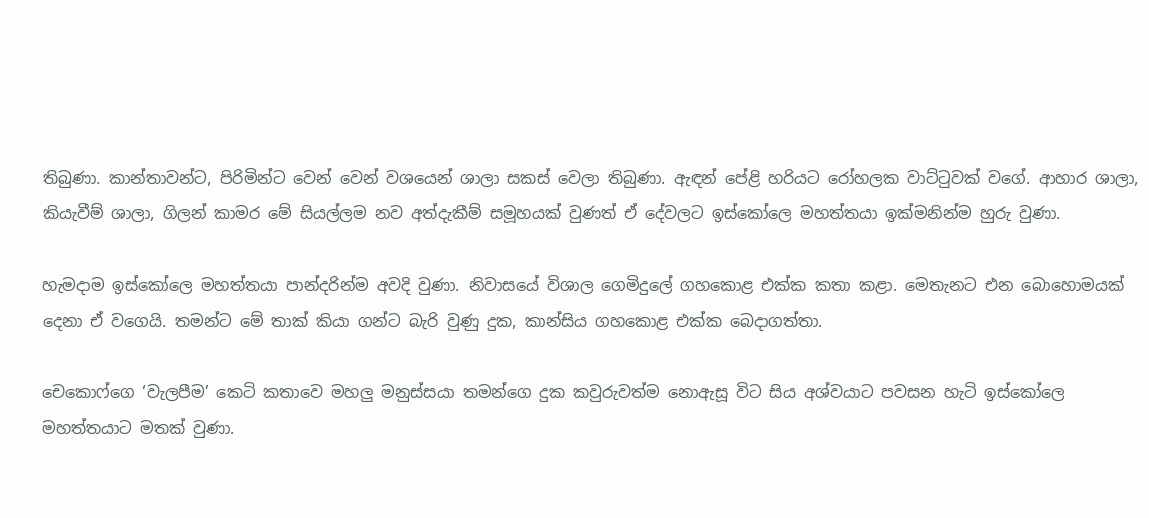තිබුණා. කාන්තාවන්ට, පිරිමින්ට වෙන් වෙන් වශයෙන් ශාලා සකස් වෙලා තිබුණා. ඇඳන් පේළි හරියට රෝහලක වාට්ටුවක් වගේ. ආහාර ශාලා, කියැවීම් ශාලා, ගිලන් කාමර මේ සියල්ලම නව අත්දැකීම් සමූහයක් වුණත් ඒ දේවලට ඉස්කෝලෙ මහත්තයා ඉක්මනින්ම හුරු වුණා.

හැමදාම ඉස්කෝලෙ මහත්තයා පාන්දරින්ම අවදි වුණා. නිවාසයේ විශාල ගෙමිදුලේ ගහකොළ එක්ක කතා කළා. මෙතැනට එන බොහොමයක් දෙනා ඒ වගෙයි. තමන්ට මේ තාක් කියා ගන්ට බැරි වුණු දුක, කාන්සිය ගහකොළ එක්ක බෙදාගත්තා.

චෙකොෆ්ගෙ ‘වැලපීම’ කෙටි කතාවෙ මහලු මනුස්සයා තමන්ගෙ දුක කවුරුවත්ම නොඇසූ විට සිය අශ්වයාට පවසන හැටි ඉස්කෝලෙ මහත්තයාට මතක් වුණා.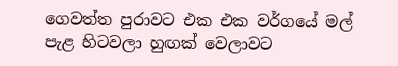ගෙවත්ත පුරාවට එක එක වර්ගයේ මල් පැළ හිටවලා හුඟක් වෙලාවට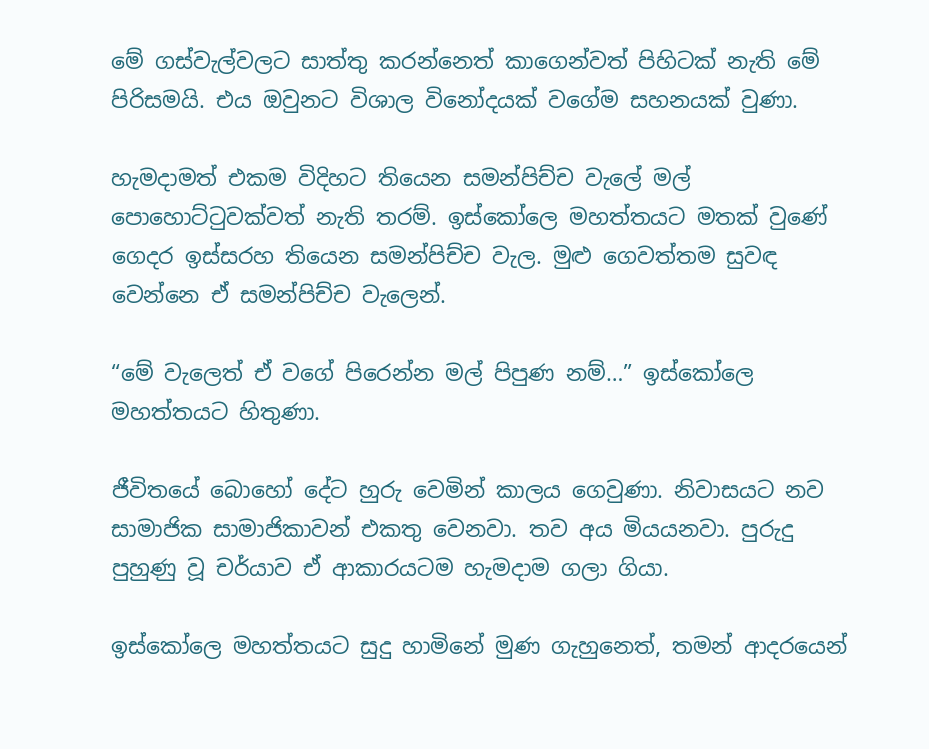මේ ගස්වැල්වලට සාත්තු කරන්නෙත් කාගෙන්වත් පිහිටක් නැති මේ පිරිසමයි. එය ඔවුනට විශාල විනෝදයක් වගේම සහනයක් වුණා.

හැමදාමත් එකම විදිහට තියෙන සමන්පිච්ච වැලේ මල් පොහොට්ටුවක්වත් නැති තරම්. ඉස්කෝලෙ මහත්තයට මතක් වුණේ ගෙදර ඉස්සරහ තියෙන සමන්පිච්ච වැල. මුළු ගෙවත්තම සුවඳ වෙන්නෙ ඒ සමන්පිච්ච වැලෙන්.

“මේ වැලෙත් ඒ වගේ පිරෙන්න මල් පිපුණ නම්…” ඉස්කෝලෙ මහත්තයට හිතුණා.

ජීවිතයේ බොහෝ දේට හුරු වෙමින් කාලය ගෙවුණා. නිවාසයට නව සාමාජික සාමාජිකාවන් එකතු වෙනවා. තව අය මියයනවා. පුරුදු පුහුණු වූ චර්යාව ඒ ආකාරයටම හැමදාම ගලා ගියා.

ඉස්කෝලෙ මහත්තයට සුදු හාමිනේ මුණ ගැහුනෙත්, තමන් ආදරයෙන්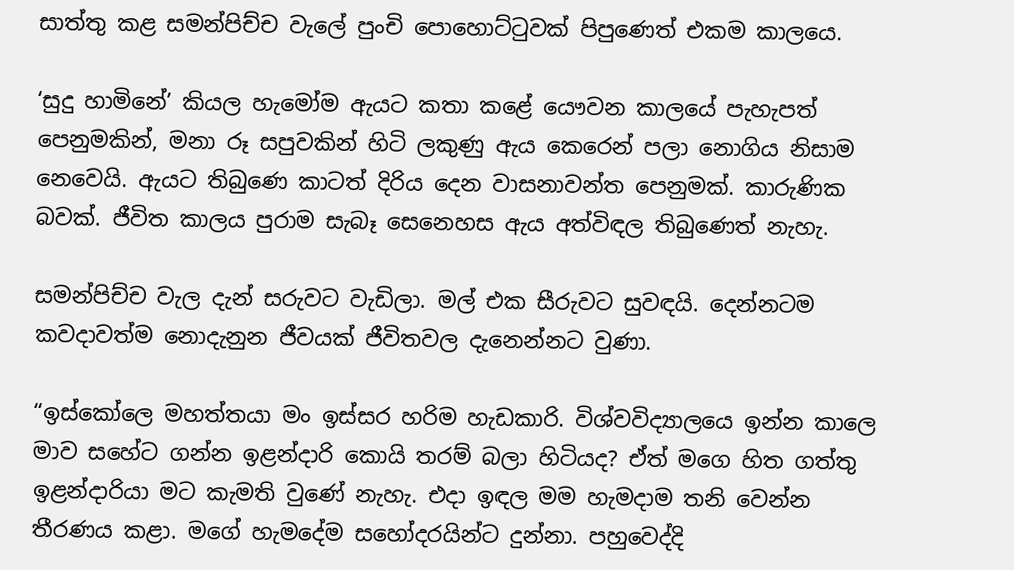සාත්තු කළ සමන්පිච්ච වැලේ පුංචි පොහොට්ටුවක් පිපුණෙත් එකම කාලයෙ.

‘සුදු හාමිනේ’ කියල හැමෝම ඇයට කතා කළේ යෞවන කාලයේ පැහැපත් පෙනුමකින්, මනා රූ සපුවකින් හිටි ලකුණු ඇය කෙරෙන් පලා නොගිය නිසාම නෙවෙයි. ඇයට තිබුණෙ කාටත් දිරිය දෙන වාසනාවන්ත පෙනුමක්. කාරුණික බවක්. ජීවිත කාලය පුරාම සැබෑ සෙනෙහස ඇය අත්විඳල තිබුණෙත් නැහැ.

සමන්පිච්ච වැල දැන් සරුවට වැඩිලා. මල් එක සීරුවට සුවඳයි. දෙන්නටම කවදාවත්ම නොදැනුන ජීවයක් ජීවිතවල දැනෙන්නට වුණා.

“ඉස්කෝලෙ මහත්තයා මං ඉස්සර හරිම හැඩකාරි. විශ්වවිද්‍යාලයෙ ඉන්න කාලෙ මාව සහේට ගන්න ඉළන්දාරි කොයි තරම් බලා හිටියද? ඒත් මගෙ හිත ගත්තු ඉළන්දාරියා මට කැමති වුණේ නැහැ. එදා ඉඳල මම හැමදාම තනි වෙන්න තීරණය කළා. මගේ හැමදේම සහෝදරයින්ට දුන්නා. පහුවෙද්දි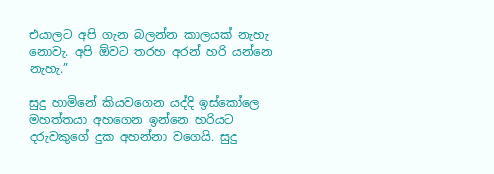එයාලට අපි ගැන බලන්න කාලයක් නැහැ නොවැ. අපි ඕවට තරහ අරන් හරි යන්නෙ නැහැ.”

සුදු හාමිනේ කියවගෙන යද්දි ඉස්කෝලෙ මහත්තයා අහගෙන ඉන්නෙ හරියට දරුවකුගේ දුක අහන්නා වගෙයි. සුදු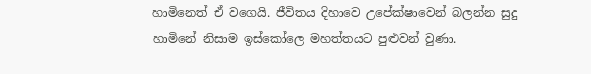හාමිනෙත් ඒ වගෙයි. ජීවිතය දිහාවෙ උපේක්ෂාවෙන් බලන්න සුදු හාමිනේ නිසාම ඉස්කෝලෙ මහත්තයට පුළුවන් වුණා.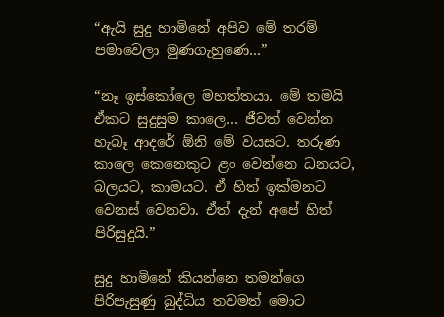“ඇයි සුදු හාමිනේ අපිව මේ තරම් පමාවෙලා මුණගැහුණෙ…”

“නෑ ඉස්කෝලෙ මහත්තයා. මේ තමයි ඒකට සුදුසුම කාලෙ… ජීවත් වෙන්න හැබෑ ආදරේ ඕනි මේ වයසට. තරුණ කාලෙ කෙනෙකුට ළං වෙන්නෙ ධනයට, බලයට, කාමයට. ඒ හිත් ඉක්මනට වෙනස් වෙනවා. ඒත් දැන් අපේ හිත් පිරිසුදුයි.”

සුදු හාමිනේ කියන්නෙ තමන්ගෙ පිරිපැසුණු බුද්ධිය තවමත් මොට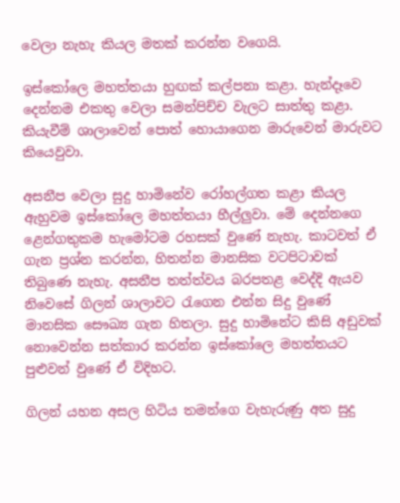වෙලා නැහැ කියල මතක් කරන්න වගෙයි.

ඉස්කෝලෙ මහත්තයා හුඟක් කල්පනා කළා. හැන්දෑවෙ දෙන්නම එකතු වෙලා සමන්පිච්ච වැලට සාත්තු කළා. කියැවීම් ශාලාවෙන් පොත් හොයාගෙන මාරුවෙන් මාරුවට කියෙවුවා.

අසනීප වෙලා සුදු හාමිනේව රෝහල්ගත කළා කියල ඇහුවම ඉස්කෝලෙ මහත්තයා හීල්ලුවා. මේ දෙන්නගෙ ළෙන්ගතුකම හැමෝටම රහසක් වුණේ නැහැ. කාටවත් ඒ ගැන ප්‍රශ්න කරන්න, හිතන්න මානසික වටපිටාවක් තිබුණෙ නැහැ. අසනීප තත්ත්වය බරපතළ වෙද්දි ඇයව නිවෙසේ ගිලන් ශාලාවට රැගෙන එන්න සිදු වුණේ මානසික සෞඛ්‍ය ගැන හිතලා. සුදු හාමිනේට කිසි අඩුවක් නොවෙන්න සත්කාර කරන්න ඉස්කෝලෙ මහත්තයට පුළුවන් වුණේ ඒ විදිහට.

ගිලන් යහන අසල හිටිය තමන්ගෙ වැහැරුණු අත සුදු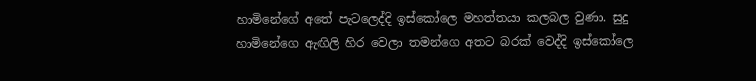හාමිනේගේ අතේ පැටලෙද්දි ඉස්කෝලෙ මහත්තයා කලබල වුණා. සුදු හාමිනේගෙ ඇඟිලි හිර වෙලා තමන්ගෙ අතට බරක් වෙද්දි ඉස්කෝලෙ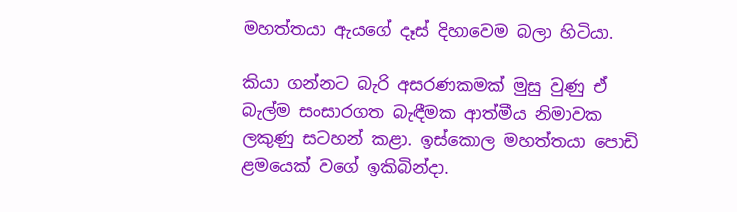මහත්තයා ඇයගේ දෑස් දිහාවෙම බලා හිටියා.

කියා ගන්නට බැරි අසරණකමක් මුසු වුණු ඒ බැල්ම සංසාරගත බැඳීමක ආත්මීය නිමාවක ලකුණු සටහන් කළා. ඉස්කොල මහත්තයා පොඩි ළමයෙක් වගේ ඉකිබින්දා.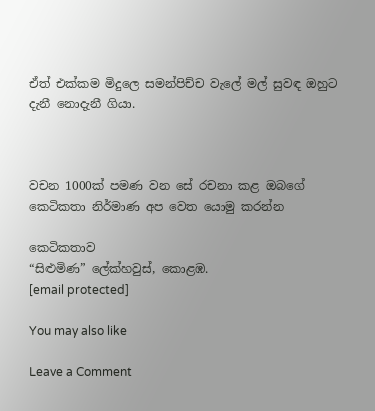ඒත් එක්කම මිදුලෙ සමන්පිච්ච වැලේ මල් සුවඳ ඔහුට දැනී නොදැනී ගියා.



වචන 1000ක් පමණ වන සේ රචනා කළ ඔබගේ කෙටිකතා නිර්මාණ අප වෙත යොමු කරන්න

කෙටිකතාව
“සිළුමිණ” ලේක්හවුස්, කොළඹ.
[email protected]

You may also like

Leave a Comment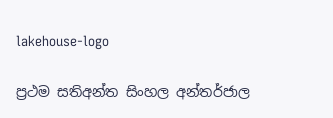lakehouse-logo

ප්‍රථම සතිඅන්ත සිංහල අන්තර්ජාල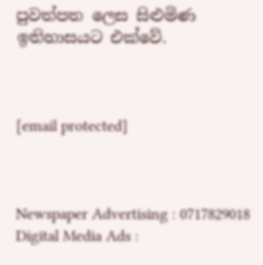පුවත්පත ලෙස සිළුමිණ ඉතිහාසයට එක්වේ.



[email protected]



Newspaper Advertising : 0717829018
Digital Media Ads :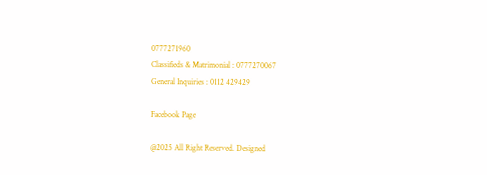0777271960
Classifieds & Matrimonial : 0777270067
General Inquiries : 0112 429429

Facebook Page

@2025 All Right Reserved. Designed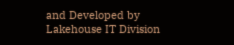and Developed by Lakehouse IT Division